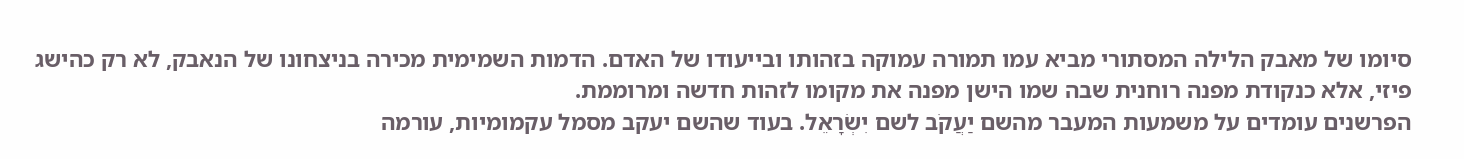סיומו של מאבק הלילה המסתורי מביא עמו תמורה עמוקה בזהותו ובייעודו של האדם. הדמות השמימית מכירה בניצחונו של הנאבק, לא רק כהישג פיזי, אלא כנקודת מפנה רוחנית שבה שמו הישן מפנה את מקומו לזהות חדשה ומרוממת.
הפרשנים עומדים על משמעות המעבר מהשם יַעֲקֹב לשם יִשְׂרָאֵל. בעוד שהשם יעקב מסמל עקמומיות, עורמה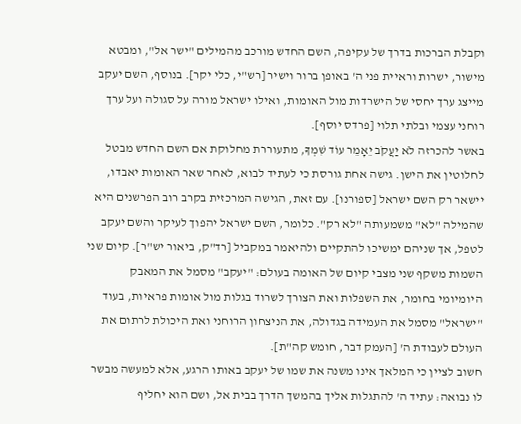וקבלת הברכות בדרך של עקיפה, השם החדש מורכב מהמילים "ישר אל", ומבטא מישור, ישרות וראיית פני ה' באופן ברור וישיר [רש"י, כלי יקר]. בנוסף, השם יעקב מייצג ערך יחסי של הישרדות מול האומות, ואילו ישראל מורה על סגולה ועל ערך רוחני עצמי ובלתי תלוי [פרדס יוסף].
באשר להכרזה לֹא יַעֲקֹב יֵאָמֵר עוֹד שִׁמְךָ, מתעוררת מחלוקת אם השם החדש מבטל לחלוטין את הישן. גישה אחת גורסת כי לעתיד לבוא, לאחר שאר האומות יאבדו, יישאר רק השם ישראל [ספורנו]. עם זאת, הגישה המרכזית בקרב רוב הפרשנים היא שהמילה "לא" משמעותה "לא רק". כלומר, השם ישראל יהפוך לעיקר והשם יעקב לטפל, אך שניהם ימשיכו להתקיים ולהיאמר במקביל [רד"ק, ביאור יש"ר]. קיום שני השמות משקף שני מצבי קיום של האומה בעולם: "יעקב" מסמל את המאבק היומיומי בחומר, את השפלות ואת הצורך לשרוד בגלות מול אומות פראיות, בעוד "ישראל" מסמל את העמידה בגדולה, את הניצחון הרוחני ואת היכולת לרתום את העולם לעבודת ה' [העמק דבר, חומש קה"ת].
חשוב לציין כי המלאך אינו משנה את שמו של יעקב באותו הרגע, אלא למעשה מבשר לו נבואה: עתיד ה' להתגלות אליך בהמשך הדרך בבית אל, ושם הוא יחליף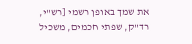את שמך באופן רשמי [רש"י, רד"ק, שפתי חכמים, משכיל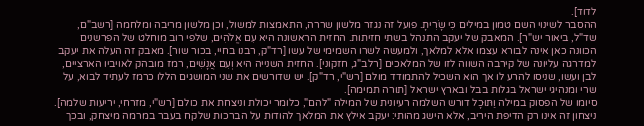לדוד].
ההסבר לשינוי השם טמון במילים כִּי שָׂרִיתָ. פועל זה נגזר מלשון שררה, התאמצות למשול, וכן מלשון מריבה ומלחמה [רשב"ם, שד"ל, ביאור יש"ר]. המאבק של יעקב התנהל בשתי חזיתות. החזית הראשונה היא עִם אֱלֹהִים, שלפי רוב מוחלט של הפרשנים הכוונה כאן אינה לבורא עצמו אלא למלאך, ולמעשה לשרו השמימי של עשו [רד"ק, רבנו בחיי, בכור שור]. מאבק זה העלה את יעקב למדרגה עליונה של קירבה השווה לזו של המלאכים [רלב"ג, חזקוני]. החזית השנייה היא וְעִם אֲנָשִׁים, רמז מובהק לאויביו הארציים, לבן ועשו, שניסו להרע לו אך הוא השכיל להתמודד מולם [רש"י, רד"ק]. יש שדורשים את שני המושגים הללו כרמז לעתיד לבוא, על שרי ומנהיגי ישראל בגלות בבל ובארץ ישראל [תורה תמימה].
סיומו של הפסוק במילה וַתּוּכָל דורש השלמה רעיונית של המילה "להם", כלומר יכולת וניצחת את כולם [רש"י, מזרחי, יריעות שלמה]. ניצחון זה אינו רק הדיפת היריב, אלא הישג מהותי: יעקב אילץ את המלאך להודות על הברכות שלקח בעבר במרמה מיצחק, ובכך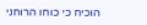הוכיח כי כוחו הרוחני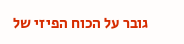גובר על הכוח הפיזי של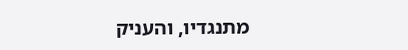מתנגדיו, והעניק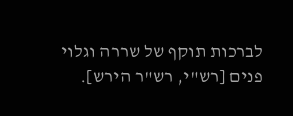לברכות תוקף של שררה וגלוי פנים [רש"י, רש"ר הירש].